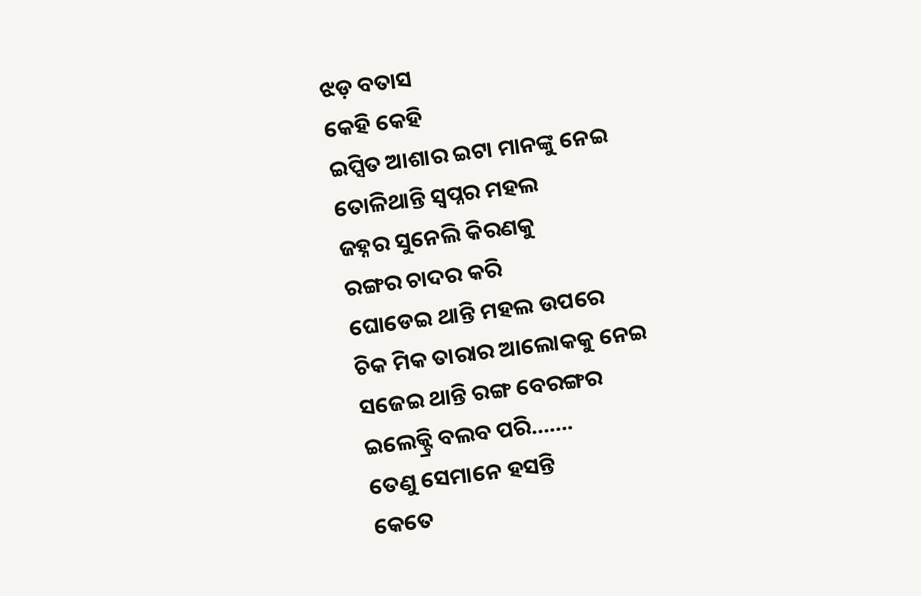ଝଡ଼ ବତାସ
କେହି କେହି
ଇପ୍ସିତ ଆଶାର ଇଟା ମାନଙ୍କୁ ନେଇ
ତୋଳିଥାନ୍ତି ସ୍ବପ୍ନର ମହଲ
ଜହ୍ନର ସୁନେଲି କିରଣକୁ
ରଙ୍ଗର ଚାଦର କରି
ଘୋଡେଇ ଥାନ୍ତି ମହଲ ଉପରେ
ଚିକ ମିକ ତାରାର ଆଲୋକକୁ ନେଇ
ସଜେଇ ଥାନ୍ତି ରଙ୍ଗ ବେରଙ୍ଗର
ଇଲେକ୍ଟ୍ରି ବଲବ ପରି…….
ତେଣୁ ସେମାନେ ହସନ୍ତି
କେତେ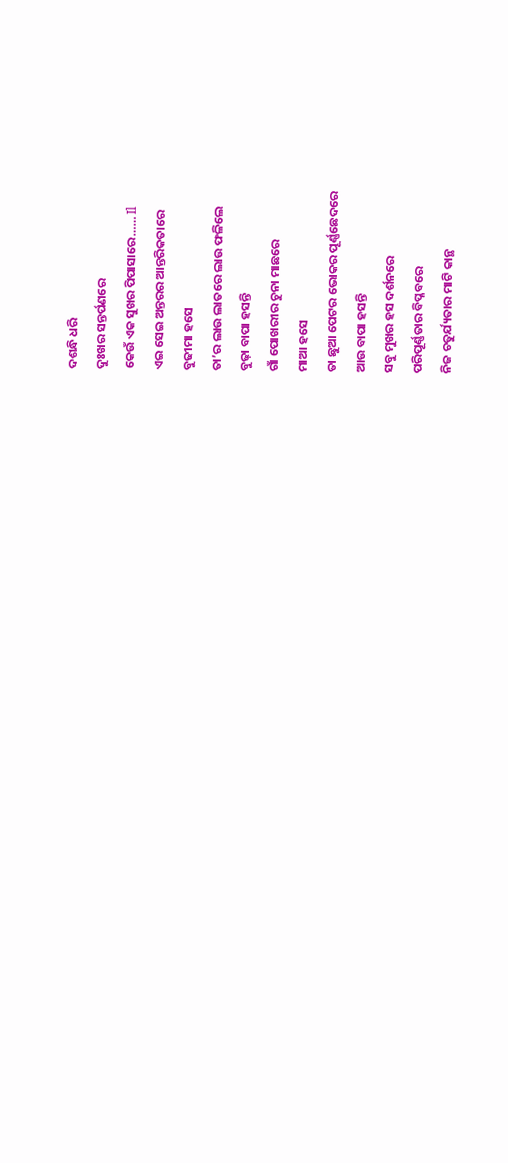ଦଶନ୍ଧି ଧରି
ଦୁଃଖର ସନ୍ତର୍ପଣରେ
କେଉଁ ଏକ ସୁଖର ପିପାସାରେ…… Il
ଏଇ ସେଇ ଅନ୍ତରର ଆନ୍ତରିକତାରେ
ବୁଢୀମା ହସେ
ତା’ର ଲାଉ ଲାତରେ ଲାଉ ଫଳିଲେ
ବୁଢ଼ା ବାପା ହସନ୍ତି
ଗାଁ ପୋଖରୀର ଚୁନା ମାଛରେ
ମାଆ ହସେ
ତା ଛୁଆ ପେଟର ଭୋକର ପୂର୍ଣ୍ଣଛେଦରେ
ଆଉ ବାପା ହସନ୍ତି
ସବୁ ମୁଖର ହସ ଦର୍ଶନରେ
ପରିପୂର୍ଣ୍ଣତାର ବିପ୍ଳବରେ
ନିଜ ଚତୁର୍ଯ୍ୟତାର ମାଟି କାନ୍ଥ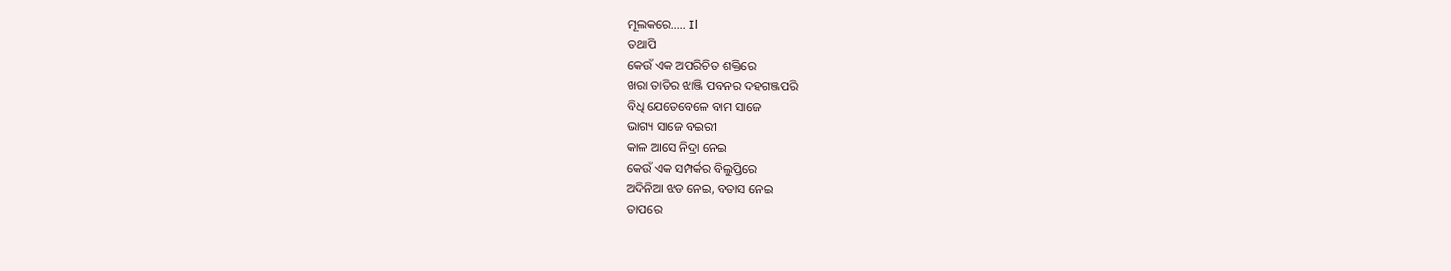ମୂଲକରେ….. Il
ତଥାପି
କେଉଁ ଏକ ଅପରିଚିତ ଶକ୍ତିରେ
ଖରା ତାତିର ଝାଞ୍ଜି ପବନର ଦହଗଞ୍ଜପରି
ବିଧି ଯେତେବେଳେ ବାମ ସାଜେ
ଭାଗ୍ୟ ସାଜେ ବଇରୀ
କାଳ ଆସେ ନିଦ୍ରା ନେଇ
କେଉଁ ଏକ ସମ୍ପର୍କର ବିଲୁପ୍ତିରେ
ଅଦିନିଆ ଝଡ ନେଇ, ବତାସ ନେଇ
ତାପରେ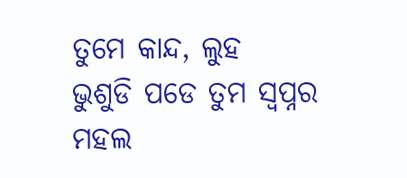ତୁମେ କାନ୍ଦ, ଲୁହ
ଭୁଶୁଡି ପଡେ ତୁମ ସ୍ବପ୍ନର ମହଲ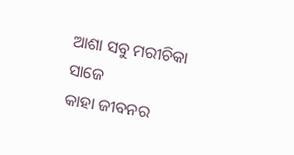ଆଶା ସବୁ ମରୀଚିକା ସାଜେ
କାହା ଜୀବନର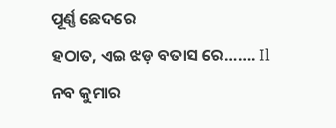ପୂର୍ଣ୍ଣ ଛେଦରେ
ହଠାତ, ଏଇ ଝଡ଼ ବତାସ ରେ……. Il
ନବ କୁମାର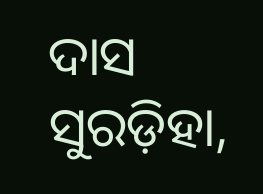ଦାସ
ସୁରଡ଼ିହା,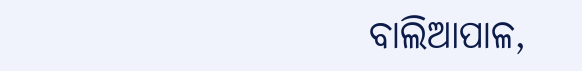ବାଲିଆପାଳ,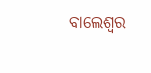ବାଲେଶ୍ୱର